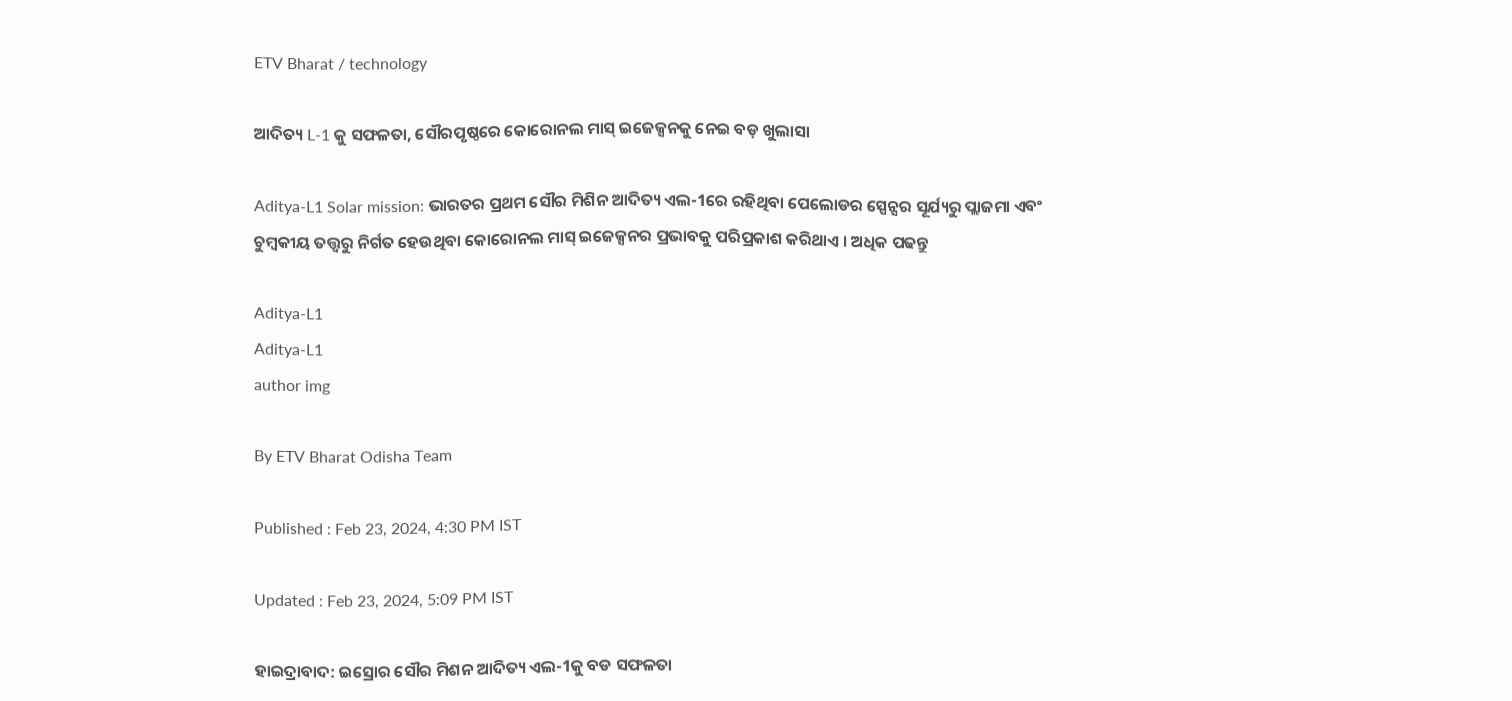ETV Bharat / technology

ଆଦିତ୍ୟ L-1 କୁ ସଫଳତା, ସୌରପୃଷ୍ଠରେ କୋରୋନଲ ମାସ୍ ଇଜେକ୍ସନକୁ ନେଇ ବଡ଼ ଖୁଲାସା

Aditya-L1 Solar mission: ଭାରତର ପ୍ରଥମ ସୌର ମିଶିନ ଆଦିତ୍ୟ ଏଲ-1ରେ ରହିଥିବା ପେଲୋଡର ସ୍ପେନ୍ସର ସୂର୍ଯ୍ୟରୁ ପ୍ଲାଜମା ଏବଂ ଚୁମ୍ବକୀୟ ତତ୍ତ୍ବରୁ ନିର୍ଗତ ହେଉଥିବା କୋରୋନଲ ମାସ୍ ଇଜେକ୍ସନର ପ୍ରଭାବକୁ ପରିପ୍ରକାଶ କରିଥାଏ । ଅଧିକ ପଢନ୍ତୁ

Aditya-L1
Aditya-L1
author img

By ETV Bharat Odisha Team

Published : Feb 23, 2024, 4:30 PM IST

Updated : Feb 23, 2024, 5:09 PM IST

ହାଇଦ୍ରାବାଦ: ଇସ୍ରୋର ସୌର ମିଶନ ଆଦିତ୍ୟ ଏଲ-1କୁ ବଡ ସଫଳତା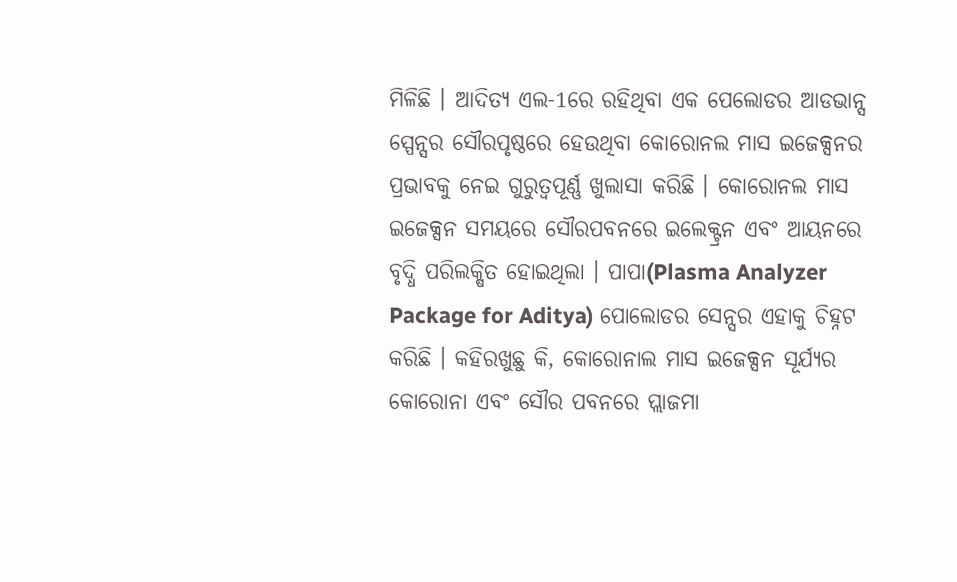ମିଳିଛି । ଆଦିତ୍ୟ ଏଲ-1ରେ ରହିଥିବା ଏକ ପେଲୋଡର ଆଡଭାନ୍ସ ସ୍ପେନ୍ସର ସୌରପୃଷ୍ଠରେ ହେଉଥିବା କୋରୋନଲ ମାସ ଇଜେକ୍ସନର ପ୍ରଭାବକୁ ନେଇ ଗୁରୁତ୍ବପୂର୍ଣ୍ଣ ଖୁଲାସା କରିଛି । କୋରୋନଲ ମାସ ଇଜେକ୍ସନ ସମୟରେ ସୌରପବନରେ ଇଲେକ୍ଟ୍ରନ ଏବଂ ଆୟନରେ ବୃଦ୍ଧି ପରିଲକ୍ଷିତ ହୋଇଥିଲା । ପାପା(Plasma Analyzer Package for Aditya) ପୋଲୋଡର ସେନ୍ସର ଏହାକୁ ଚିହ୍ନଟ କରିଛି । କହିରଖୁଛୁ କି, କୋରୋନାଲ ମାସ ଇଜେକ୍ସନ ସୂର୍ଯ୍ୟର କୋରୋନା ଏବଂ ସୌର ପବନରେ ପ୍ଲାଜମା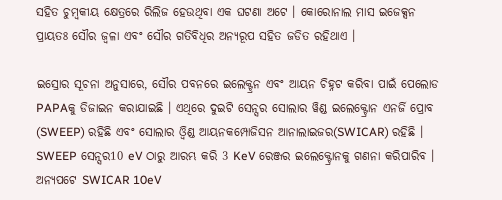ସହିତ ଚୁମ୍ବକୀୟ କ୍ଷେତ୍ରରେ ରିଲିଜ ହେଉଥିବା ଏକ ଘଟଣା ଅଟେ । କୋରୋନାଲ ମାସ ଇଜେକ୍ସନ ପ୍ରାୟତଃ ସୌର ଜ୍ବଳା ଏବଂ ସୌର ଗତିବିଧିର ଅନ୍ୟରୂପ ସହିତ ଜଡିତ ରହିଥାଏ ।

ଇସ୍ରୋର ସୂଚନା ଅନୁସାରେ, ସୌର ପବନରେ ଇଲେକ୍ଟ୍ରନ ଏବଂ ଆୟନ ଚିହ୍ନଟ କରିବା ପାଇଁ ପେଲୋଡ PAPAକୁ ଡିଜାଇନ କରାଯାଇଛି । ଏଥିରେ ଦୁଇଟି ସେନ୍ସର ସୋଲାର ୱିଣ୍ଡ ଇଲେକ୍ଟ୍ରୋନ ଏନର୍ଜି ପ୍ରୋବ (SWEEP) ରହିଛି ଏବଂ ସୋଲାର ଓ୍ବିଣ୍ଡ ଆୟନକମ୍ପୋଜିସନ ଆନାଲାଇଜର(SWICAR) ରହିଛି । SWEEP ସେନ୍ସର10 eV ଠାରୁ ଆରମ୍ଭ କରି 3 KeV ରେଞ୍ଜର ଇଲେକ୍ଟ୍ରୋନକୁ ଗଣନା କରିପାରିବ । ଅନ୍ୟପଟେ SWICAR 10eV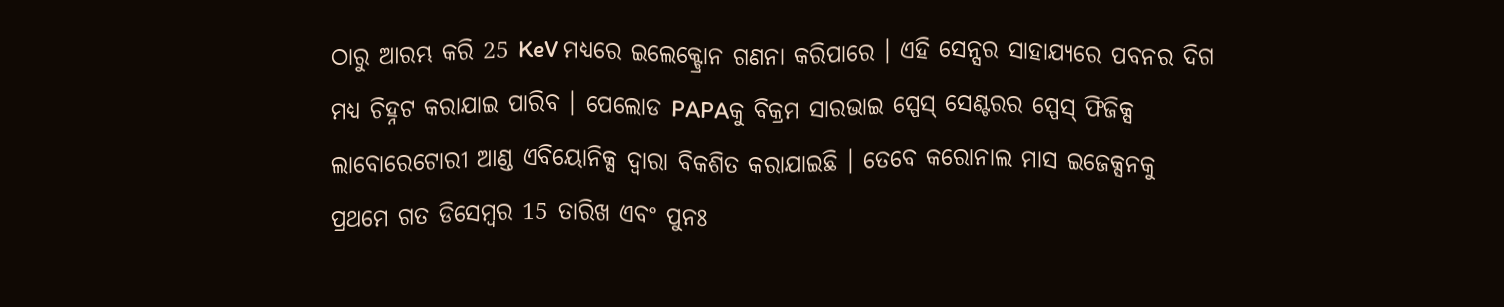ଠାରୁ ଆରମ୍ଭ କରି 25 KeV ମଧ୍ୟରେ ଇଲେକ୍ଟ୍ରୋନ ଗଣନା କରିପାରେ । ଏହି ସେନ୍ସର ସାହାଯ୍ୟରେ ପବନର ଦିଗ ମଧ୍ୟ ଚିହ୍ନଟ କରାଯାଇ ପାରିବ । ପେଲୋଡ PAPAକୁ ବିକ୍ରମ ସାରଭାଇ ସ୍ପେସ୍ ସେଣ୍ଟରର ସ୍ପେସ୍ ଫିଜିକ୍ସ ଲାବୋରେଟୋରୀ ଆଣ୍ଡ ଏବିୟୋନିକ୍ସ ଦ୍ବାରା ବିକଶିତ କରାଯାଇଛି । ତେବେ କରୋନାଲ ମାସ ଇଜେକ୍ସନକୁ ପ୍ରଥମେ ଗତ ଡିସେମ୍ବର 15 ତାରିଖ ଏବଂ ପୁନଃ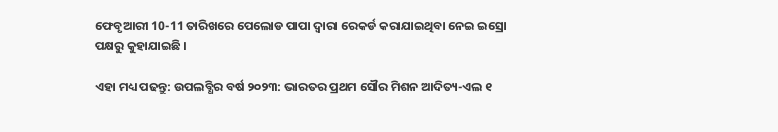ଫେବୃଆରୀ 10-11 ତାରିଖରେ ପେଲୋଡ ପାପା ଦ୍ବାରା ରେକର୍ଡ କରାଯାଇଥିବା ନେଇ ଇସ୍ରୋ ପକ୍ଷରୁ କୁହାଯାଇଛି ।

ଏହା ମଧ୍ୟ ପଢନ୍ତୁ: ଉପଲବ୍ଧିର ବର୍ଷ ୨୦୨୩: ଭାରତର ପ୍ରଥମ ସୌର ମିଶନ ଆଦିତ୍ୟ-ଏଲ ୧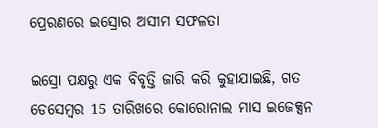ପ୍ରେରଣରେ ଇସ୍ରୋର ଅସୀମ ସଫଳତା

ଇସ୍ରୋ ପକ୍ଷରୁ ଏକ ବିବୃତ୍ତି ଜାରି କରି କୁହାଯାଇଛି, ଗତ ଡେସେମ୍ବର 15 ତାରିଖରେ କୋରୋନାଲ ମାସ ଇଜେକ୍ସନ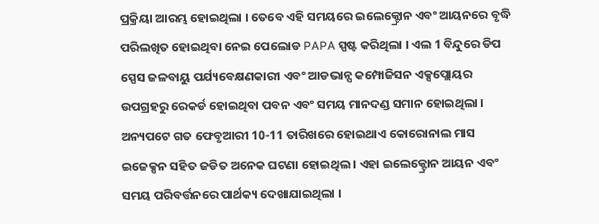ପ୍ରକ୍ରିୟା ଆରମ୍ଭ ହୋଇଥିଲା । ତେବେ ଏହି ସମୟରେ ଇଲେକ୍ଟ୍ରୋନ ଏବଂ ଆୟନରେ ବୃଦ୍ଧି ପରିଲଖିତ ହୋଇଥିବା ନେଇ ପେଲୋଡ PAPA ସ୍ପଷ୍ଟ କରିଥିଲା । ଏଲ 1 ବିନ୍ଦୁରେ ଡିପ ସ୍ପେସ ଜଳବାୟୁ ପର୍ଯ୍ୟବେକ୍ଷଣକାରୀ ଏବଂ ଆଡଭାନ୍ସ କମ୍ପୋଜିସନ ଏକ୍ସପ୍ଲୋୟର ଉପଗ୍ରହରୁ ରେକର୍ଡ ହୋଇଥିବା ପବନ ଏବଂ ସମୟ ମାନଦଣ୍ଡ ସମାନ ହୋଇଥିଲା । ଅନ୍ୟପଟେ ଗତ ଫେବୃଆରୀ 10-11 ତାରିଖରେ ହୋଇଥାଏ କୋରୋନାଲ ମାସ ଇଜେକ୍ସନ ସହିତ ଜଡିତ ଅନେକ ଘଟଣା ହୋଇଥିଲ । ଏହା ଇଲେକ୍ଟ୍ରୋନ ଆୟନ ଏବଂ ସମୟ ପରିବର୍ତ୍ତନରେ ପାର୍ଥକ୍ୟ ଦେଖାଯାଇଥିଲା ।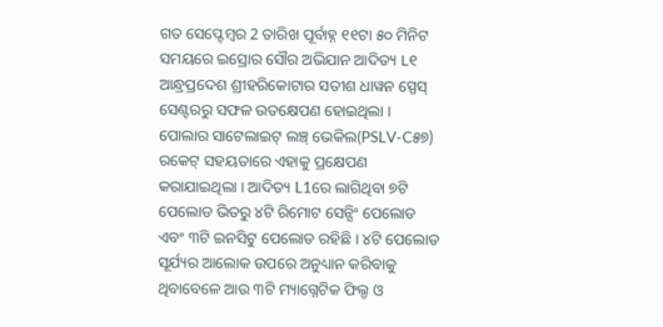ଗତ ସେପ୍ଟେମ୍ବର 2 ତାରିଖ ପୂର୍ବାହ୍ନ ୧୧ଟା ୫୦ ମିନିଟ ସମୟରେ ଇସ୍ରୋର ସୌର ଅଭିଯାନ ଆଦିତ୍ୟ L୧ ଆନ୍ଧ୍ରପ୍ରଦେଶ ଶ୍ରୀହରିକୋଟାର ସତୀଶ ଧାୱନ ସ୍ପେସ୍ ସେଣ୍ଟରରୁ ସଫଳ ଉତକ୍ଷେପଣ ହୋଇଥିଲା । ପୋଲାର ସାଟେଲାଇଟ୍‌ ଲଞ୍ଚ୍ ଭେକିଲ(PSLV-C୫୭) ରକେଟ୍ ସହୟତାରେ ଏହାକୁ ପ୍ରକ୍ଷେପଣ କରାଯାଇଥିଲା । ଆଦିତ୍ୟ L1ରେ ଲାଗିଥିବା ୭ଟି ପେଲୋଡ ଭିତରୁ ୪ଟି ରିମୋଟ ସେନ୍ସିଂ ପେଲୋଡ ଏବଂ ୩ଟି ଇନସିଟୁ ପେଲୋଡ ରହିଛି । ୪ଟି ପେଲୋଡ ସୂର୍ଯ୍ୟର ଆଲୋକ ଉପରେ ଅନୁଧ୍ୟାନ କରିବାକୁ ଥିବାବେଳେ ଆଉ ୩ଟି ମ୍ୟାଗ୍ନେଟିକ ଫିଲ୍ଡ ଓ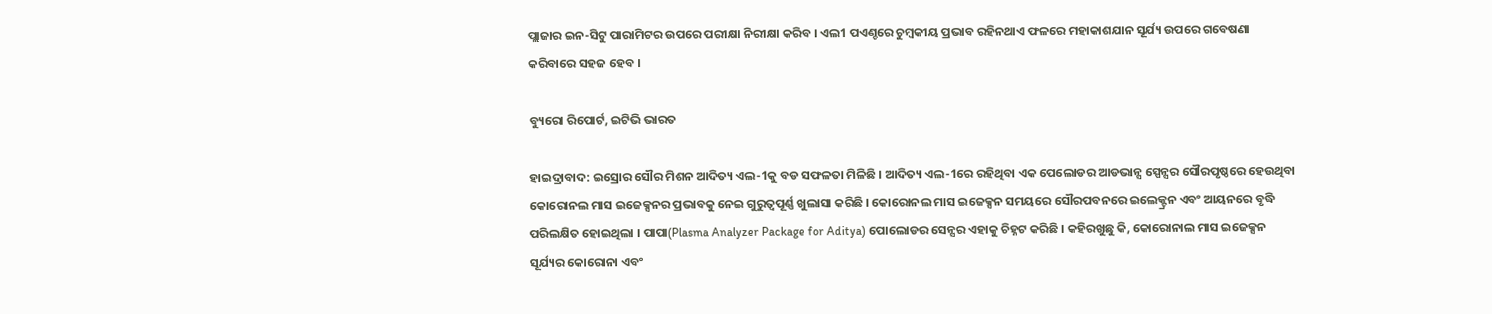ପ୍ଲାଜାର ଇନ-ସିଟୁ ପାରାମିଟର ଉପରେ ପରୀକ୍ଷା ନିରୀକ୍ଷା କରିବ । ଏଲ1 ପଏଣ୍ଚରେ ଚୁମ୍ବକୀୟ ପ୍ରଭାବ ରହିନଥାଏ ଫଳରେ ମହାକାଶଯାନ ସୂର୍ଯ୍ୟ ଉପରେ ଗବେଷଣା କରିବାରେ ସହଜ ହେବ ।

ବ୍ୟୁରୋ ରିପୋର୍ଟ, ଇଟିଭି ଭାରତ

ହାଇଦ୍ରାବାଦ: ଇସ୍ରୋର ସୌର ମିଶନ ଆଦିତ୍ୟ ଏଲ-1କୁ ବଡ ସଫଳତା ମିଳିଛି । ଆଦିତ୍ୟ ଏଲ-1ରେ ରହିଥିବା ଏକ ପେଲୋଡର ଆଡଭାନ୍ସ ସ୍ପେନ୍ସର ସୌରପୃଷ୍ଠରେ ହେଉଥିବା କୋରୋନଲ ମାସ ଇଜେକ୍ସନର ପ୍ରଭାବକୁ ନେଇ ଗୁରୁତ୍ବପୂର୍ଣ୍ଣ ଖୁଲାସା କରିଛି । କୋରୋନଲ ମାସ ଇଜେକ୍ସନ ସମୟରେ ସୌରପବନରେ ଇଲେକ୍ଟ୍ରନ ଏବଂ ଆୟନରେ ବୃଦ୍ଧି ପରିଲକ୍ଷିତ ହୋଇଥିଲା । ପାପା(Plasma Analyzer Package for Aditya) ପୋଲୋଡର ସେନ୍ସର ଏହାକୁ ଚିହ୍ନଟ କରିଛି । କହିରଖୁଛୁ କି, କୋରୋନାଲ ମାସ ଇଜେକ୍ସନ ସୂର୍ଯ୍ୟର କୋରୋନା ଏବଂ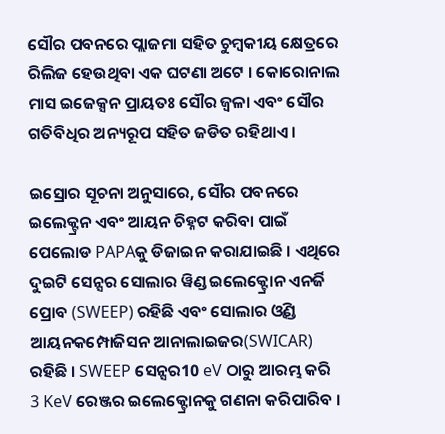ସୌର ପବନରେ ପ୍ଲାଜମା ସହିତ ଚୁମ୍ବକୀୟ କ୍ଷେତ୍ରରେ ରିଲିଜ ହେଉଥିବା ଏକ ଘଟଣା ଅଟେ । କୋରୋନାଲ ମାସ ଇଜେକ୍ସନ ପ୍ରାୟତଃ ସୌର ଜ୍ବଳା ଏବଂ ସୌର ଗତିବିଧିର ଅନ୍ୟରୂପ ସହିତ ଜଡିତ ରହିଥାଏ ।

ଇସ୍ରୋର ସୂଚନା ଅନୁସାରେ, ସୌର ପବନରେ ଇଲେକ୍ଟ୍ରନ ଏବଂ ଆୟନ ଚିହ୍ନଟ କରିବା ପାଇଁ ପେଲୋଡ PAPAକୁ ଡିଜାଇନ କରାଯାଇଛି । ଏଥିରେ ଦୁଇଟି ସେନ୍ସର ସୋଲାର ୱିଣ୍ଡ ଇଲେକ୍ଟ୍ରୋନ ଏନର୍ଜି ପ୍ରୋବ (SWEEP) ରହିଛି ଏବଂ ସୋଲାର ଓ୍ବିଣ୍ଡ ଆୟନକମ୍ପୋଜିସନ ଆନାଲାଇଜର(SWICAR) ରହିଛି । SWEEP ସେନ୍ସର10 eV ଠାରୁ ଆରମ୍ଭ କରି 3 KeV ରେଞ୍ଜର ଇଲେକ୍ଟ୍ରୋନକୁ ଗଣନା କରିପାରିବ ।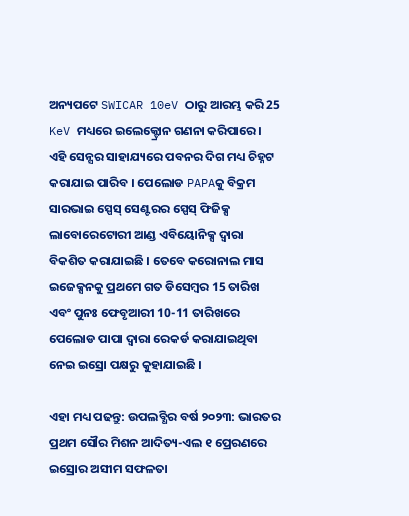ଅନ୍ୟପଟେ SWICAR 10eV ଠାରୁ ଆରମ୍ଭ କରି 25 KeV ମଧ୍ୟରେ ଇଲେକ୍ଟ୍ରୋନ ଗଣନା କରିପାରେ । ଏହି ସେନ୍ସର ସାହାଯ୍ୟରେ ପବନର ଦିଗ ମଧ୍ୟ ଚିହ୍ନଟ କରାଯାଇ ପାରିବ । ପେଲୋଡ PAPAକୁ ବିକ୍ରମ ସାରଭାଇ ସ୍ପେସ୍ ସେଣ୍ଟରର ସ୍ପେସ୍ ଫିଜିକ୍ସ ଲାବୋରେଟୋରୀ ଆଣ୍ଡ ଏବିୟୋନିକ୍ସ ଦ୍ବାରା ବିକଶିତ କରାଯାଇଛି । ତେବେ କରୋନାଲ ମାସ ଇଜେକ୍ସନକୁ ପ୍ରଥମେ ଗତ ଡିସେମ୍ବର 15 ତାରିଖ ଏବଂ ପୁନଃ ଫେବୃଆରୀ 10-11 ତାରିଖରେ ପେଲୋଡ ପାପା ଦ୍ବାରା ରେକର୍ଡ କରାଯାଇଥିବା ନେଇ ଇସ୍ରୋ ପକ୍ଷରୁ କୁହାଯାଇଛି ।

ଏହା ମଧ୍ୟ ପଢନ୍ତୁ: ଉପଲବ୍ଧିର ବର୍ଷ ୨୦୨୩: ଭାରତର ପ୍ରଥମ ସୌର ମିଶନ ଆଦିତ୍ୟ-ଏଲ ୧ ପ୍ରେରଣରେ ଇସ୍ରୋର ଅସୀମ ସଫଳତା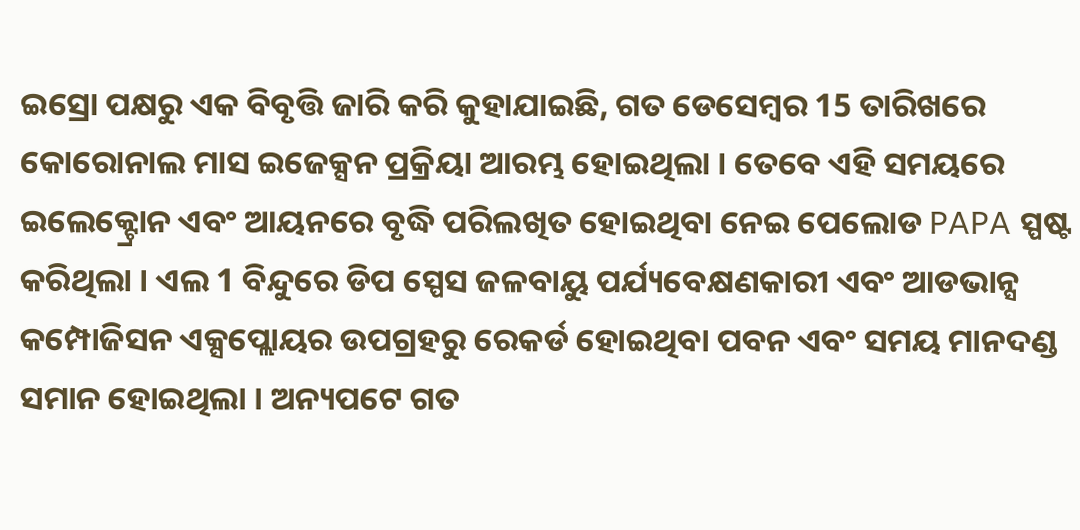ଇସ୍ରୋ ପକ୍ଷରୁ ଏକ ବିବୃତ୍ତି ଜାରି କରି କୁହାଯାଇଛି, ଗତ ଡେସେମ୍ବର 15 ତାରିଖରେ କୋରୋନାଲ ମାସ ଇଜେକ୍ସନ ପ୍ରକ୍ରିୟା ଆରମ୍ଭ ହୋଇଥିଲା । ତେବେ ଏହି ସମୟରେ ଇଲେକ୍ଟ୍ରୋନ ଏବଂ ଆୟନରେ ବୃଦ୍ଧି ପରିଲଖିତ ହୋଇଥିବା ନେଇ ପେଲୋଡ PAPA ସ୍ପଷ୍ଟ କରିଥିଲା । ଏଲ 1 ବିନ୍ଦୁରେ ଡିପ ସ୍ପେସ ଜଳବାୟୁ ପର୍ଯ୍ୟବେକ୍ଷଣକାରୀ ଏବଂ ଆଡଭାନ୍ସ କମ୍ପୋଜିସନ ଏକ୍ସପ୍ଲୋୟର ଉପଗ୍ରହରୁ ରେକର୍ଡ ହୋଇଥିବା ପବନ ଏବଂ ସମୟ ମାନଦଣ୍ଡ ସମାନ ହୋଇଥିଲା । ଅନ୍ୟପଟେ ଗତ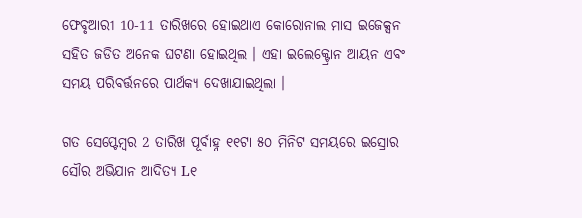ଫେବୃଆରୀ 10-11 ତାରିଖରେ ହୋଇଥାଏ କୋରୋନାଲ ମାସ ଇଜେକ୍ସନ ସହିତ ଜଡିତ ଅନେକ ଘଟଣା ହୋଇଥିଲ । ଏହା ଇଲେକ୍ଟ୍ରୋନ ଆୟନ ଏବଂ ସମୟ ପରିବର୍ତ୍ତନରେ ପାର୍ଥକ୍ୟ ଦେଖାଯାଇଥିଲା ।

ଗତ ସେପ୍ଟେମ୍ବର 2 ତାରିଖ ପୂର୍ବାହ୍ନ ୧୧ଟା ୫୦ ମିନିଟ ସମୟରେ ଇସ୍ରୋର ସୌର ଅଭିଯାନ ଆଦିତ୍ୟ L୧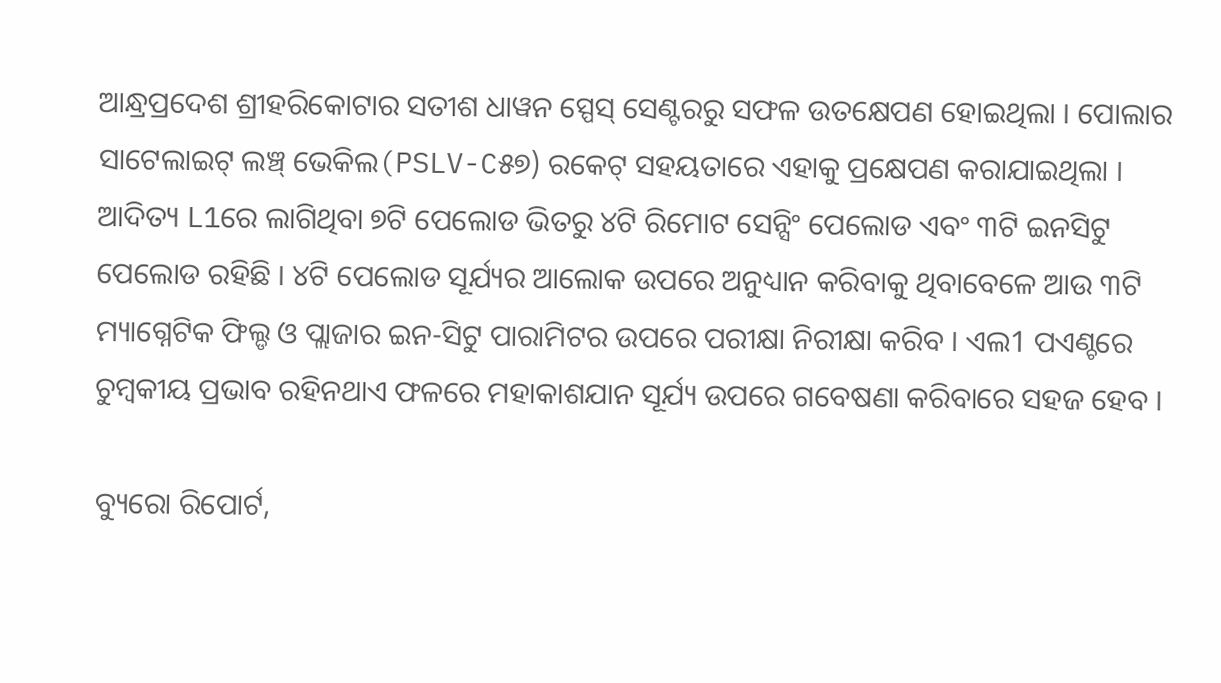ଆନ୍ଧ୍ରପ୍ରଦେଶ ଶ୍ରୀହରିକୋଟାର ସତୀଶ ଧାୱନ ସ୍ପେସ୍ ସେଣ୍ଟରରୁ ସଫଳ ଉତକ୍ଷେପଣ ହୋଇଥିଲା । ପୋଲାର ସାଟେଲାଇଟ୍‌ ଲଞ୍ଚ୍ ଭେକିଲ(PSLV-C୫୭) ରକେଟ୍ ସହୟତାରେ ଏହାକୁ ପ୍ରକ୍ଷେପଣ କରାଯାଇଥିଲା । ଆଦିତ୍ୟ L1ରେ ଲାଗିଥିବା ୭ଟି ପେଲୋଡ ଭିତରୁ ୪ଟି ରିମୋଟ ସେନ୍ସିଂ ପେଲୋଡ ଏବଂ ୩ଟି ଇନସିଟୁ ପେଲୋଡ ରହିଛି । ୪ଟି ପେଲୋଡ ସୂର୍ଯ୍ୟର ଆଲୋକ ଉପରେ ଅନୁଧ୍ୟାନ କରିବାକୁ ଥିବାବେଳେ ଆଉ ୩ଟି ମ୍ୟାଗ୍ନେଟିକ ଫିଲ୍ଡ ଓ ପ୍ଲାଜାର ଇନ-ସିଟୁ ପାରାମିଟର ଉପରେ ପରୀକ୍ଷା ନିରୀକ୍ଷା କରିବ । ଏଲ1 ପଏଣ୍ଚରେ ଚୁମ୍ବକୀୟ ପ୍ରଭାବ ରହିନଥାଏ ଫଳରେ ମହାକାଶଯାନ ସୂର୍ଯ୍ୟ ଉପରେ ଗବେଷଣା କରିବାରେ ସହଜ ହେବ ।

ବ୍ୟୁରୋ ରିପୋର୍ଟ,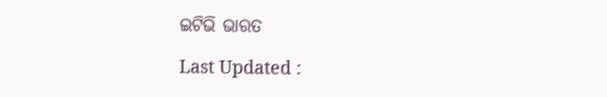ଇଟିଭି ଭାରତ

Last Updated :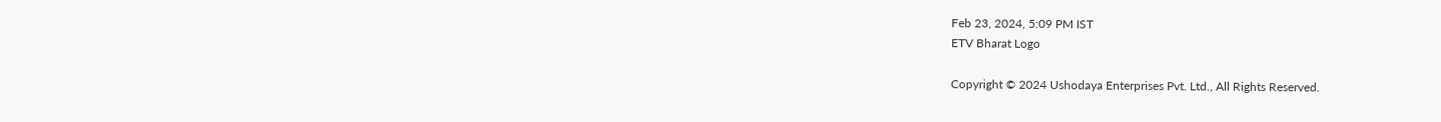Feb 23, 2024, 5:09 PM IST
ETV Bharat Logo

Copyright © 2024 Ushodaya Enterprises Pvt. Ltd., All Rights Reserved.